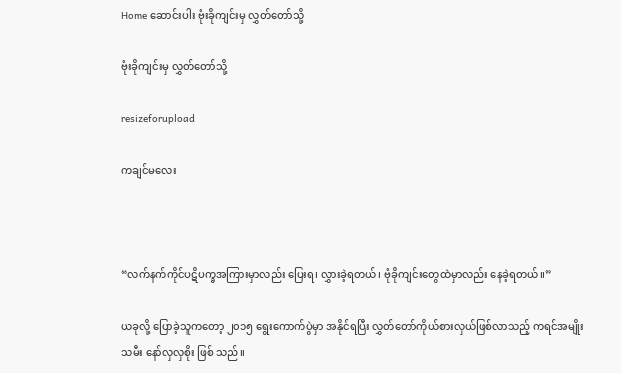Home ဆောင်းပါး ဗုံးခိုကျင်းမှ လွှတ်တော်သို့

ဗုံးခိုကျင်းမှ လွှတ်တော်သို့

resizeforupload

ကချင်မလေး



“လက်နက်ကိုင်ပဋိပက္ခအကြားမှာလည်း ပြေးရ၊ လွှားခဲ့ရတယ်၊ ဗုံခိုကျင်းတွေထဲမှာလည်း နေခဲ့ရတယ်။”

ယခုလို့ ပြောခဲ့သူကတော့ ၂၀၁၅ ရွေးကောက်ပွဲမှာ အနိုင်ရပြီး လွှတ်တော်ကိုယ်စားလှယ်ဖြစ်လာသည့် ကရင်အမျိုးသမီး နော်လှလှစိုး ဖြစ် သည်။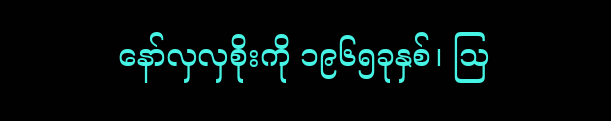နော်လှလှစိုးကို ၁၉၆၅ခုနှစ်၊ သြ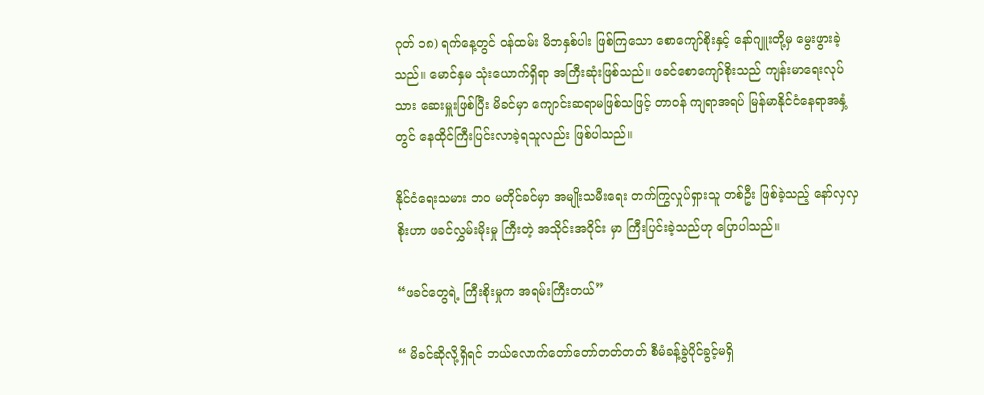ဂုတ် ၁၈) ရက်နေ့တွင် ဝန်ထမ်း မိဘနှစ်ပါး ဖြစ်ကြသော စောကျော်စိုးနှင့် နော်ဂျူးတို့မှ မွေးဖွားခဲ့သည်။ မောင်နှမ သုံးယောက်ရှိရာ အကြီးဆုံးဖြစ်သည်။ ဖခင်စောကျော်စိုးသည် ကျန်းမာရေးလုပ်သား ဆေးမှူးဖြစ်ပြီး မိခင်မှာ ကျောင်းဆရာမဖြစ်သဖြင့် တာဝန် ကျရာအရပ် မြန်မာနိုင်ငံနေရာအနှံ့တွင် နေထိုင်ကြီးပြင်းလာခဲ့ရသူလည်း ဖြစ်ပါသည်။

နိုင်ငံရေးသမား ဘ၀ မတိုင်ခင်မှာ အမျိုးသမီးရေး တက်ကြွလှုပ်ရှားသူ တစ်ဦး ဖြစ်ခဲ့သည့် နော်လှလှစိုးဟာ ဖခင်လွှမ်းမိုးမှု ကြီးတဲ့ အသိုင်းအဝိုင်း မှာ ကြီးပြင်းခဲ့သည်ဟု ပြောပါသည်။

“ဖခင်တွေရဲ့ ကြီးစိုးမှုက အရမ်းကြီးတယ်”

“ မိခင်ဆိုလို့ရှိရင် ဘယ်လောက်တော်တော်တတ်တတ် စီမံခန့်ခွဲပိုင်ခွင့်မရှိ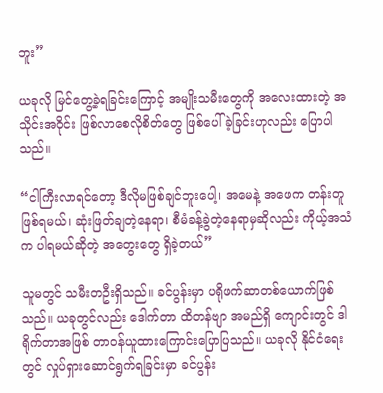ဘူး”

ယခုလို မြင်တွေ့ခဲ့ရခြင်းကြောင့် အမျိုးသမီးတွေကို အလေးထားတဲ့ အသိုင်းအဝိုင်း ဖြစ်လာစေလိုစိတ်တွေ ဖြစ်ပေါ်ခဲ့ခြင်းဟုလည်း ပြောပါသည်။

“ငါကြီးလာရင်တော့ ဒီလိုမဖြစ်ချင်ဘူးပေါ့၊ အမေနဲ့ အဖေက တန်းတူဖြစ်ရမယ်၊ ဆုံးဖြတ်ချတဲ့နေရာ၊ စီမံခန့်ခွဲတဲ့နေရာမှဆိုလည်း ကိုယ့်အသံက ပါရမယ်ဆိုတဲ့ အတွေးတွေ ရှိခဲ့တယ်”

သူမတွင် သမီးတဦးရှိသည်။ ခင်ပွန်းမှာ ပရိုဖက်ဆာတစ်ယောက်ဖြစ်သည်။ ယခုတွင်လည်း ဒေါက်တာ ထိတန်ဗျာ အမည်ရှိ ကျောင်းတွင် ဒါရိုက်တာအဖြစ် တာဝန်ယူထားကြောင်းပြောပြသည်။ ယခုလို နိုင်ငံရေးတွင် လှုပ်ရှားဆောင်ရွက်ရခြင်းမှာ ခင်ပွန်း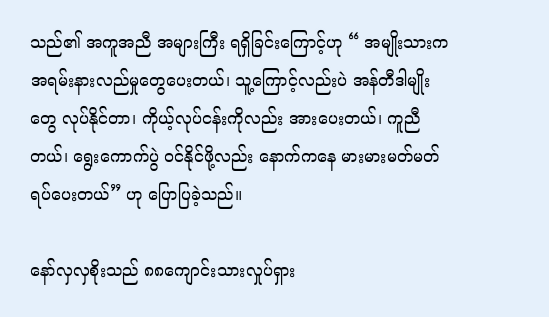သည်၏ အကူအညီ အများကြီး ရရှိခြင်းကြောင့်ဟု “ အမျိုးသားက အရမ်းနားလည်မှုတွေပေးတယ်၊ သူ့ကြောင့်လည်းပဲ အန်တီဒါမျိုးတွေ လုပ်နိုင်တာ၊ ကိုယ့်လုပ်ငန်းကိုလည်း အားပေးတယ်၊ ကူညီတယ်၊ ရွေးကောက်ပွဲ ဝင်နိုင်ဖို့လည်း နောက်ကနေ မားမားမတ်မတ်ရပ်ပေးတယ်” ဟု ပြောပြခဲ့သည်။

နော်လှလှစိုးသည် ၈၈ကျောင်းသားလှုပ်ရှား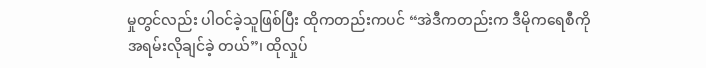မှုတွင်လည်း ပါဝင်ခဲ့သူဖြစ်ပြီး ထိုကတည်းကပင် “အဲဒီကတည်းက ဒီမိုကရေစီကို အရမ်းလိုချင်ခဲ့ တယ်”၊ ထိုလှုပ်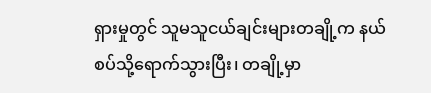ရှားမှုတွင် သူမသူငယ်ချင်းများတချို့က နယ်စပ်သို့ရောက်သွားပြီး၊ တချို့မှာ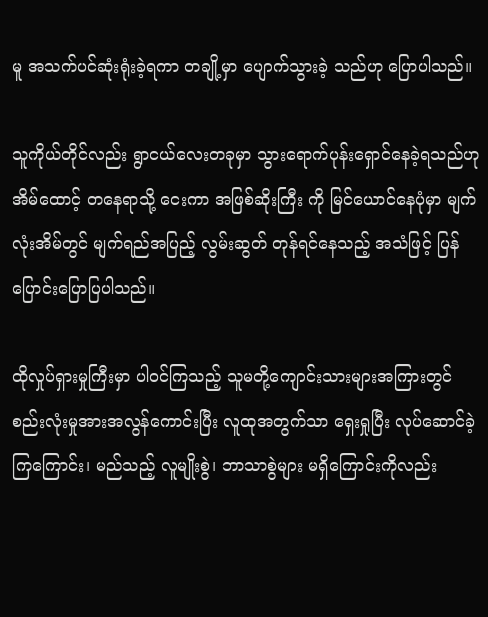မူ အသက်ပင်ဆုံးရုံးခဲ့ရကာ တချို့မှာ ပျောက်သွားခဲ့ သည်ဟု ပြောပါသည်။

သူကိုယ်တိုင်လည်း ရွာငယ်လေးတခုမှာ သွားရောက်ပုန်းရှောင်နေခဲ့ရသည်ဟု အိမ်ထောင့် တနေရာသို့ ငေးကာ အဖြစ်ဆိုးကြီး ကို မြင်ယောင်နေပုံမှာ မျက်လုံးအိမ်တွင် မျက်ရည်အပြည့် လွမ်းဆွတ် တုန်ရင်နေသည့် အသံဖြင့် ပြန်ပြောင်းပြောပြပါသည်။

ထိုလှုပ်ရှားမှုကြီးမှာ ပါဝင်ကြသည့် သူမတို့ကျောင်းသားများအကြားတွင် စည်းလုံးမှုအားအလွန်ကောင်းပြီး လူထုအတွက်သာ ရှေးရှုပြီး လုပ်ဆောင်ခဲ့ကြကြောင်း၊ မည်သည့် လူမျိုးစွဲ၊ ဘာသာစွဲများ မရှိကြောင်းကိုလည်း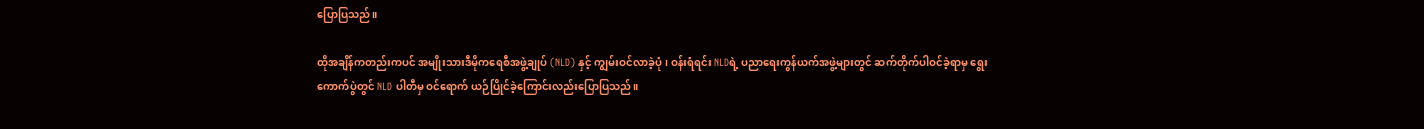ပြောပြသည်။

ထိုအချိန်ကတည်းကပင် အမျိုးသားဒီမိုကရေစီအဖွဲ့ချုပ် (NLD) နှင့် ကျွမ်းဝင်လာခဲ့ပုံ၊ ဝန်းရံရင်း NLDရဲ့ ပညာရေးကွန်ယက်အဖွဲ့များတွင် ဆက်တိုက်ပါဝင်ခဲ့ရာမှ ရွေးကောက်ပွဲတွင် NLD ပါတီမှ ဝင်ရောက် ယဉ်ပြိုင်ခဲ့ကြောင်းလည်းပြောပြသည်။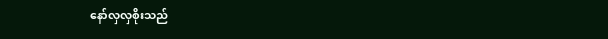နော်လှလှစိုးသည်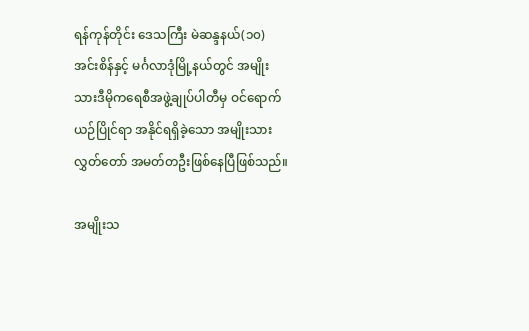ရန်ကုန်တိုင်း ဒေသကြီး မဲဆန္ဒနယ်(၁၀) အင်းစိန်နှင့် မင်္ဂလာဒုံမြို့နယ်တွင် အမျိုးသားဒီမိုကရေစီအဖွဲ့ချုပ်ပါတီမှ ဝင်ရောက် ယဉ်ပြိုင်ရာ အနိုင်ရရှိခဲ့သော အမျိုးသားလွှတ်တော် အမတ်တဦးဖြစ်နေပြီဖြစ်သည်။

အမျိုးသ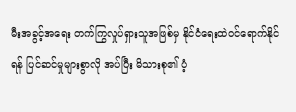မီးအခွင့်အရေး တက်ကြွလှုပ်ရှားသူအဖြစ်မှ နိုင်ငံရေးထဲဝင်ရောက်နိုင်ရန် ပြင်ဆင်မှုများစွာလို အပ်ပြီး မိသားစု၏ ပံ့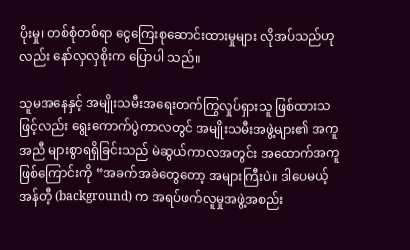ပိုးမှု၊ တစ်စုံတစ်ရာ ငွေကြေးစုဆောင်းထားမှုများ လိုအပ်သည်ဟု လည်း နော်လှလှစိုးက ပြောပါ သည်။

သူမအနေနှင့် အမျိုးသမီးအရေးတက်ကြွလှုပ်ရှားသူ ဖြစ်ထားသဖြင့်လည်း ရွေးကောက်ပွဲကာလတွင် အမျိုးသမီးအဖွဲ့များ၏ အကူအညီ များစွာရရှိခြင်းသည် မဲဆွယ်ကာလအတွင်း အထောက်အကူ ဖြစ်ကြောင်းကို “အခက်အခဲတွေတော့ အများကြီးပဲ။ ဒါပေမယ့် အန်တီ့ (background) က အရပ်ဖက်လူမှုအဖွဲ့အစည်း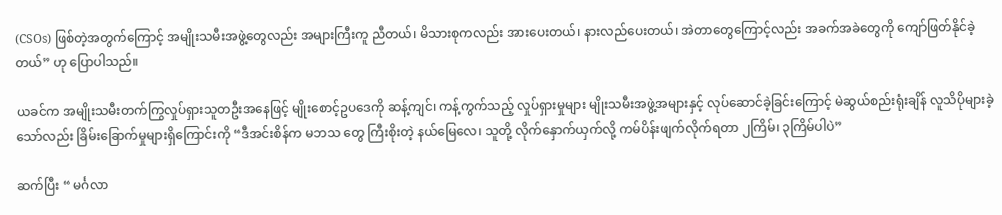(CSOs) ဖြစ်တဲ့အတွက်ကြောင့် အမျိုးသမီးအဖွဲ့တွေလည်း အများကြီးကူ ညီတယ်၊ မိသားစုကလည်း အားပေးတယ်၊ နားလည်ပေးတယ်၊ အဲတာတွေကြောင့်လည်း အခက်အခဲတွေကို ကျော်ဖြတ်နိုင်ခဲ့တယ်” ဟု ပြောပါသည်။

ယခင်က အမျိုးသမီးတက်ကြွလှုပ်ရှားသူတဦးအနေဖြင့် မျိုးစောင့်ဥပဒေကို ဆန့်ကျင်၊ ကန့်ကွက်သည့် လှုပ်ရှားမှုများ မျိုးသမီးအဖွဲ့အများနှင့် လုပ်ဆောင်ခဲ့ခြင်းကြောင့် မဲဆွယ်စည်းရုံးချိန် လူသိပိုများခဲ့သော်လည်း ခြိမ်းခြောက်မှုများရှိကြောင်းကို “ဒီအင်းစိန်က မဘသ တွေ ကြီးစိုးတဲ့ နယ်မြေလေ၊ သူတို့ လိုက်နှောက်ယှက်လို့ ကမ်ပိန်းဖျက်လိုက်ရတာ ၂ကြိမ်၊ ၃ကြိမ်ပါပဲ”

ဆက်ပြီး “ မင်္ဂလာ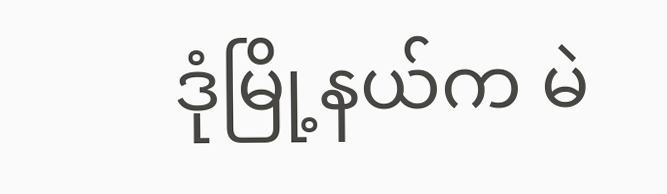ဒုံမြို့နယ်က မဲ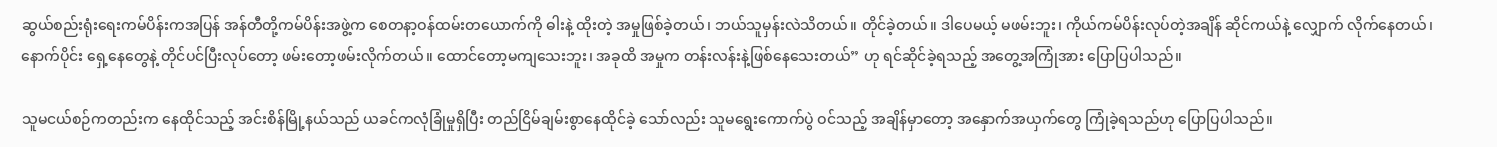ဆွယ်စည်းရုံးရေးကမ်ပိန်းကအပြန် အန်တီတို့ကမ်ပိန်းအဖွဲ့က စေတနာ့ဝန်ထမ်းတယောက်ကို ဓါးနဲ့ ထိုးတဲ့ အမှုဖြစ်ခဲ့တယ်၊ ဘယ်သူမှန်းလဲသိတယ်။ တိုင်ခဲ့တယ်။ ဒါပေမယ့် မဖမ်းဘူး၊ ကိုယ်ကမ်ပိန်းလုပ်တဲ့အချိန် ဆိုင်ကယ်နဲ့ လျှောက် လိုက်နေတယ်၊ နောက်ပိုင်း ရှေ့နေတွေနဲ့ တိုင်ပင်ပြီးလုပ်တော့ ဖမ်းတော့ဖမ်းလိုက်တယ်။ ထောင်တော့မကျသေးဘူး၊ အခုထိ အမှုက တန်းလန်းနဲ့ဖြစ်နေသေးတယ်” ဟု ရင်ဆိုင်ခဲ့ရသည့် အတွေ့အကြုံအား ပြောပြပါသည်။

သူမငယ်စဉ်ကတည်းက နေထိုင်သည့် အင်းစိန်မြို့နယ်သည် ယခင်ကလုံခြုံမှုရှိပြီး တည်ငြိမ်ချမ်းစွာနေထိုင်ခဲ့ သော်လည်း သူမရွေးကောက်ပွဲ ဝင်သည့် အချိန်မှာတော့ အနှောက်အယှက်တွေ ကြုံခဲ့ရသည်ဟု ပြောပြပါသည်။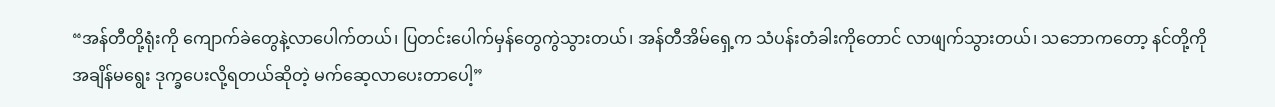“အန်တီတို့ရုံးကို ကျောက်ခဲတွေနဲ့လာပေါက်တယ်၊ ပြတင်းပေါက်မှန်တွေကွဲသွားတယ်၊ အန်တီအိမ်ရှေ့က သံပန်းတံခါးကိုတောင် လာဖျက်သွားတယ်၊ သဘောကတော့ နင်တို့ကို အချိန်မရွေး ဒုက္ခပေးလို့ရတယ်ဆိုတဲ့ မက်ဆေ့လာပေးတာပေါ့”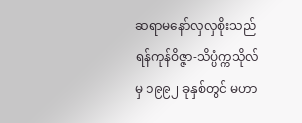ဆရာမနော်လှလှစိုးသည် ရန်ကုန်ဝိဇ္ဇာ-သိပ္ပံက္ကသိုလ်မှ ၁၉၉၂ ခုနှစ်တွင် မဟာ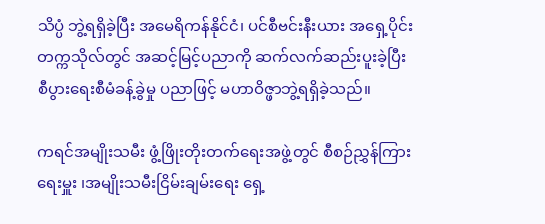သိပ္ပံ ဘွဲ့ရရှိခဲ့ပြီး အမေရိကန်နိုင်ငံ၊ ပင်စီဗင်းနီးယား အရှေ့ပိုင်းတက္ကသိုလ်တွင် အဆင့်မြင့်ပညာကို ဆက်လက်ဆည်းပူးခဲ့ပြီး စီပွားရေးစီမံခန့်ခွဲမှု ပညာဖြင့် မဟာဝိဇ္ဖာဘွဲ့ရရှိခဲ့သည်။

ကရင်အမျိုးသမီး ဖွံ့ဖြိုးတိုးတက်ရေးအဖွဲ့တွင် စီစဉ်ညွှန်ကြားရေးမှူး ၊အမျိုးသမီးငြိမ်းချမ်းရေး ရှေ့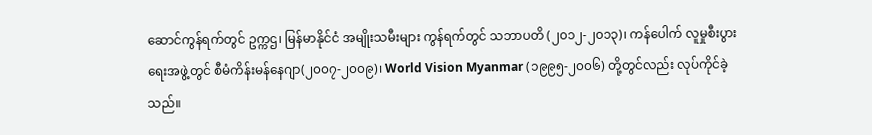ဆောင်ကွန်ရက်တွင် ဥက္ကဌ၊ မြန်မာနိုင်ငံ အမျိုးသမီးများ ကွန်ရက်တွင် သဘာပတိ (၂၀၁၂-၂၀၁၃)၊ ကန်ပေါက် လူမှုစီးပွားရေးအဖွဲ့တွင် စီမံကိန်းမန်နေဂျာ(၂၀၀၇-၂၀၀၉)၊ World Vision Myanmar (၁၉၉၅-၂၀၀၆) တို့တွင်လည်း လုပ်ကိုင်ခဲ့သည်။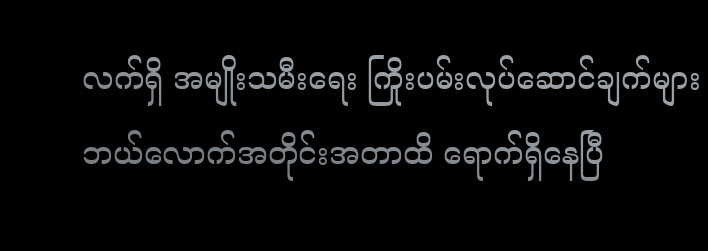လက်ရှိ အမျိုးသမီးရေး ကြိုးပမ်းလုပ်ဆောင်ချက်များ ဘယ်လောက်အတိုင်းအတာထိ ရောက်ရှိနေပြီ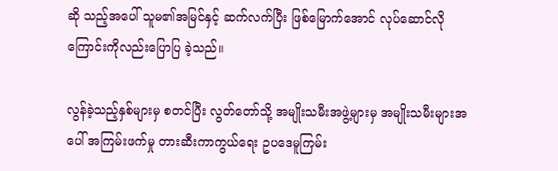ဆို သည့်အပေါ် သူမ၏အမြင်နှင့် ဆက်လက်ပြီး ဖြစ်မြောက်အောင် လုပ်ဆောင်လိုကြောင်းကိုလည်းပြောပြ ခဲ့သည်။

လွန်ခဲ့သည့်နှစ်များမှ စတင်ပြီး လွတ်တော်သို့ အမျိုးသမီးအဖွဲ့များမှ အမျိုးသမီးများအပေါ် အကြမ်းဖက်မှု တားဆီးကာကွယ်ရေး ဥပဒေမူကြမ်း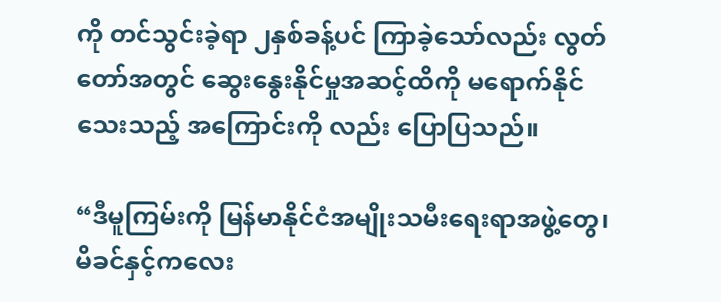ကို တင်သွင်းခဲ့ရာ ၂နှစ်ခန့်ပင် ကြာခဲ့သော်လည်း လွတ်တော်အတွင် ဆွေးနွေးနိုင်မှုအဆင့်ထိကို မရောက်နိုင်သေးသည့် အကြောင်းကို လည်း ပြောပြသည်။

“ဒီမူကြမ်းကို မြန်မာနိုင်ငံအမျိုးသမီးရေးရာအဖွဲ့တွေ၊ မိခင်နှင့်ကလေး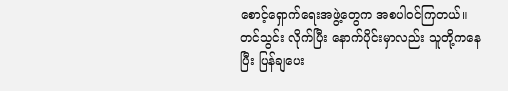စောင့်ရှောက်ရေးအဖွဲ့တွေက အစပါဝင်ကြတယ်။ တင်သွင်း လိုက်ပြီး နောက်ပိုင်းမှာလည်း သူတို့ကနေပြီး ပြန်ချပေး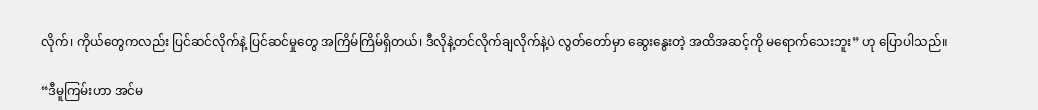လိုက်၊ ကိုယ်တွေကလည်း ပြင်ဆင်လိုက်နဲ့ ပြင်ဆင်မှုတွေ အကြိမ်ကြိမ်ရှိတယ်၊ ဒီလိုနဲ့တင်လိုက်ချလိုက်နဲ့ပဲ လွတ်တော်မှာ ဆွေးနွေးတဲ့ အထိအဆင့်ကို မရောက်သေးဘူး” ဟု ပြောပါသည်။

“ဒီမူကြမ်းဟာ အင်မ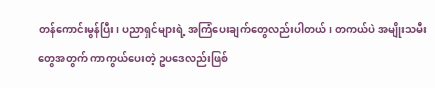တန်ကောင်းမွန်ပြီး၊ ပညာရှင်များရဲ့ အကြံပေးချက်တွေလည်းပါတယ်၊ တကယ်ပဲ အမျိုးသမီးတွေအတွက် ကာကွယ်ပေးတဲ့ ဥပဒေလည်းဖြစ်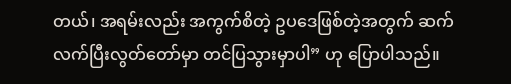တယ်၊ အရမ်းလည်း အကွက်စိတဲ့ ဥပဒေဖြစ်တဲ့အတွက် ဆက်လက်ပြီးလွတ်တော်မှာ တင်ပြသွားမှာပါ” ဟု ပြောပါသည်။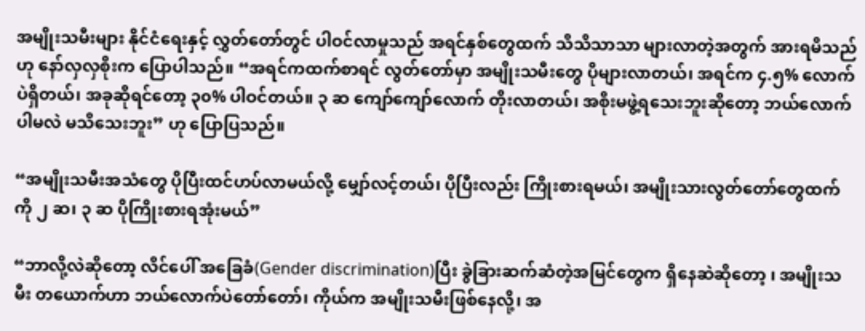အမျိုးသမီးများ နိုင်ငံရေးနှင့် လွှတ်တော်တွင် ပါဝင်လာမှုသည် အရင်နှစ်တွေထက် သိသိသာသာ များလာတဲ့အတွက် အားရမိသည် ဟု နော်လှလှစိုးက ပြောပါသည်။ “အရင်ကထက်စာရင် လွတ်တော်မှာ အမျိုးသမီးတွေ ပိုများလာတယ်၊ အရင်က ၄.၅% လောက်ပဲရှိတယ်၊ အခုဆိုရင်တော့ ၃၀% ပါဝင်တယ်။ ၃ ဆ ကျော်ကျော်လောက် တိုးလာတယ်၊ အစိုးမဖွဲ့ရသေးဘူးဆိုတော့ ဘယ်လောက်ပါမလဲ မသိသေးဘူး” ဟု ပြောပြသည်။

“အမျိုးသမီးအသံတွေ ပိုပြီးထင်ဟပ်လာမယ်လို့ မျှော်လင့်တယ်၊ ပိုပြီးလည်း ကြိုးစားရမယ်၊ အမျိုးသားလွတ်တော်တွေထက်ကို ၂ ဆ၊ ၃ ဆ ပိုကြိုးစားရအုံးမယ်”

“ဘာလို့လဲဆိုတော့ လိင်ပေါ် အခြေခံ(Gender discrimination)ပြီး ခွဲခြားဆက်ဆံတဲ့အမြင်တွေက ရှိနေဆဲဆိုတော့ ၊ အမျိုးသမီး တယောက်ဟာ ဘယ်လောက်ပဲတော်တော်၊ ကိုယ်က အမျိုးသမီးဖြစ်နေလို့၊ အ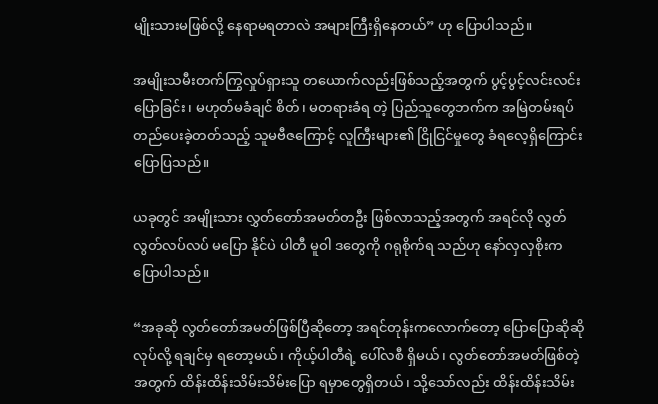မျိုးသားမဖြစ်လို့ နေရာမရတာလဲ အများကြီးရှိနေတယ်” ဟု ပြောပါသည်။

အမျိုးသမီးတက်ကြွလှုပ်ရှားသူ တယောက်လည်းဖြစ်သည့်အတွက် ပွင့်ပွင့်လင်းလင်းပြောခြင်း၊ မဟုတ်မခံချင် စိတ်၊ မတရားခံရ တဲ့ ပြည်သူတွေဘက်က အမြဲတမ်းရပ်တည်ပေးခဲ့တတ်သည့် သူမဗီဇကြောင့် လူကြီးများ၏ ငြိုငြင်မှုတွေ ခံရလေ့ရှိကြောင်း ပြောပြသည်။

ယခုတွင် အမျိုးသား လွှတ်တော်အမတ်တဦး ဖြစ်လာသည့်အတွက် အရင်လို လွတ်လွတ်လပ်လပ် မပြော နိုင်ပဲ ပါတီ မူဝါ ဒတွေကို ဂရုစိုက်ရ သည်ဟု နော်လှလှစိုးက ပြောပါသည်။

“အခုဆို လွတ်တော်အမတ်ဖြစ်ပြီဆိုတော့ အရင်တုန်းကလောက်တော့ ပြောပြောဆိုဆို လုပ်လို့ ရချင်မှ ရတော့မယ်၊ ကိုယ့်ပါတီရဲ့ ပေါ်လစီ ရှိမယ်၊ လွတ်တော်အမတ်ဖြစ်တဲ့အတွက် ထိန်းထိန်းသိမ်းသိမ်းပြော ရမှာတွေရှိတယ်၊ သို့သော်လည်း ထိန်းထိန်းသိမ်း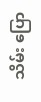သိမ်း ပြော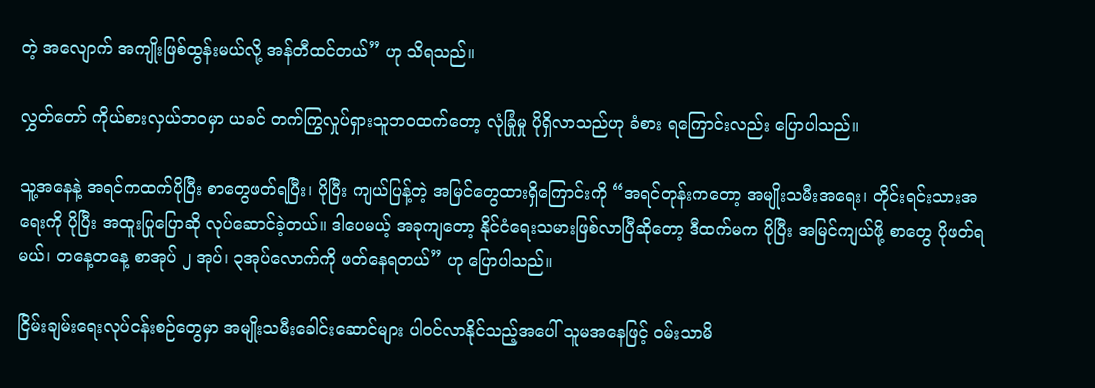တဲ့ အလျောက် အကျိုးဖြစ်ထွန်းမယ်လို့ အန်တီထင်တယ်” ဟု သိရသည်။

လွှတ်တော် ကိုယ်စားလှယ်ဘဝမှာ ယခင် တက်ကြွလှုပ်ရှားသူဘဝထက်တော့ လုံခြုံမှု ပိုရှိလာသည်ဟု ခံစား ရကြောင်းလည်း ပြောပါသည်။

သူ့အနေနဲ့ အရင်ကထက်ပိုပြီး စာတွေဖတ်ရပြီး၊ ပိုပြီး ကျယ်ပြန့်တဲ့ အမြင်တွေထားရှိကြောင်းကို “အရင်တုန်းကတော့ အမျိုးသမီးအရေး၊ တိုင်းရင်းသားအရေးကို ပိုပြီး အထူးပြုပြောဆို လုပ်ဆောင်ခဲ့တယ်။ ဒါပေမယ့် အခုကျတော့ နိုင်ငံရေးသမားဖြစ်လာပြီဆိုတော့ ဒီထက်မက ပိုပြီး အမြင်ကျယ်ဖို့ စာတွေ ပိုဖတ်ရမယ်၊ တနေ့တနေ့ စာအုပ် ၂ အုပ်၊ ၃အုပ်လောက်ကို ဖတ်နေရတယ်” ဟု ပြောပါသည်။

ငြိမ်းချမ်းရေးလုပ်ငန်းစဉ်တွေမှာ အမျိုးသမီးခေါင်းဆောင်များ ပါဝင်လာနိုင်သည့်အပေါ် သူမအနေဖြင့် ဝမ်းသာမိ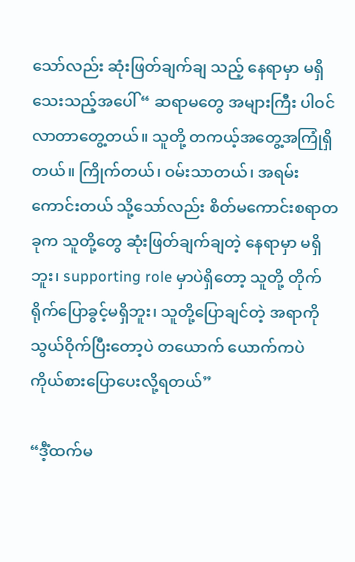သော်လည်း ဆုံးဖြတ်ချက်ချ သည့် နေရာမှာ မရှိသေးသည့်အပေါ် “ ဆရာမတွေ အများကြီး ပါဝင်လာတာတွေ့တယ်။ သူတို့ တကယ့်အတွေ့အကြုံရှိတယ်။ ကြိုက်တယ်၊ ဝမ်းသာတယ်၊ အရမ်းကောင်းတယ် သို့သော်လည်း စိတ်မကောင်းစရာတခုက သူတို့တွေ ဆုံးဖြတ်ချက်ချတဲ့ နေရာမှာ မရှိဘူး၊ supporting role မှာပဲရှိတော့ သူတို့ တိုက်ရိုက်ပြောခွင့်မရှိဘူး၊ သူတို့ပြောချင်တဲ့ အရာကို သွယ်ဝိုက်ပြီးတော့ပဲ တယောက် ယောက်ကပဲ ကိုယ်စားပြောပေးလို့ရတယ်”

“ဒီံ့ထက်မ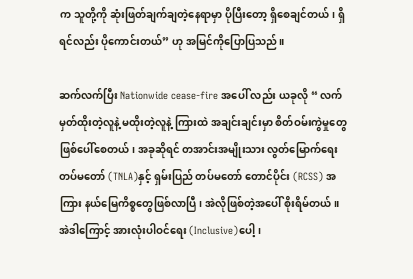က သူတို့ကို ဆုံးဖြတ်ချက်ချတဲ့နေရာမှာ ပိုပြီးတော့ ရှိစေချင်တယ်၊ ရှိရင်လည်း ပိုကောင်းတယ်” ဟု အမြင်ကိုပြောပြသည်။

ဆက်လက်ပြီး Nationwide cease-fire အပေါ် လည်း ယခုလို “ လက်မှတ်ထိုးတဲ့လူနဲ့ မထိုးတဲ့လူနဲ့ ကြားထဲ အချင်းချင်းမှာ စိတ်ဝမ်းကွဲမှုတွေ ဖြစ်ပေါ်စေတယ်၊ အခုဆိုရင် တအာင်းအမျိုးသား လွတ်မြောက်ရေး တပ်မတော် (TNLA)နှင့် ရှမ်းပြည် တပ်မတော် တောင်ပိုင်း (RCSS) အကြား နယ်မြေကိစ္စတွေဖြစ်လာပြီ၊ အဲလိုဖြစ်တဲ့အပေါ် စိုးရိမ်တယ်။ အဲဒါကြောင့် အားလုံးပါဝင်ရေး (Inclusive)ပေါ့၊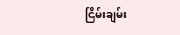ငြိမ်းချမ်း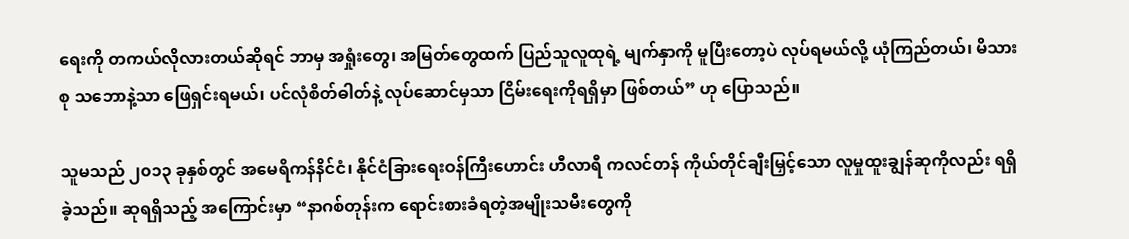ရေးကို တကယ်လိုလားတယ်ဆိုရင် ဘာမှ အရှုံးတွေ၊ အမြတ်တွေထက် ပြည်သူလူထုရဲ့ မျက်နှာကို မူပြီးတော့ပဲ လုပ်ရမယ်လို့ ယုံကြည်တယ်၊ မိသားစု သဘောနဲ့သာ ဖြေရှင်းရမယ်၊ ပင်လုံစိတ်ဓါတ်နဲ့ လုပ်ဆောင်မှသာ ငြိမ်းရေးကိုရရှိမှာ ဖြစ်တယ်” ဟု ပြောသည်။

သူမသည် ၂၀၁၃ ခုနှစ်တွင် အမေရိကန်နိင်ငံ၊ နိုင်ငံခြားရေးဝန်ကြီးဟောင်း ဟီလာရီ ကလင်တန် ကိုယ်တိုင်ချီးမြှင့်သော လူမှုထူးချွန်ဆုကိုလည်း ရရှိခဲ့သည်။ ဆုရရှိသည့် အကြောင်းမှာ “နာဂစ်တုန်းက ရောင်းစားခံရတဲ့အမျိုးသမီးတွေကို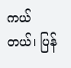ကယ်တယ်၊ ပြန်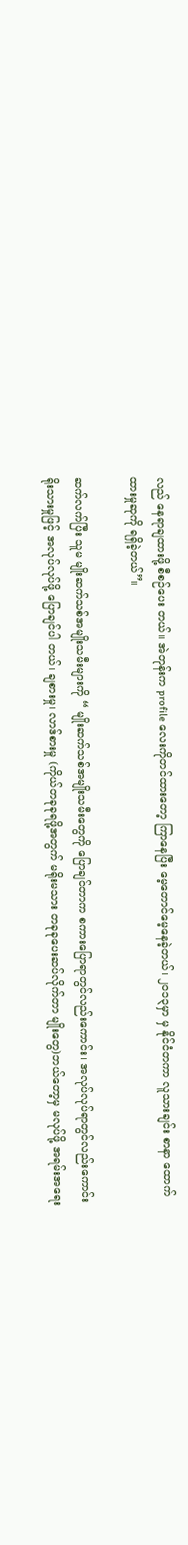လည် နေရာချထားဖို့ စီစဉ်ပေး တယ်။ အဲတုန်းက profile လေးကိုတင်ထားတော့ ကြာနေပြီး မေ့တောင်မေ့နေခဲ့တယ်၊ ၂၀၁၃မှာ မှ နိုင်ငံတကာ လူသားချင်း စာနာ ထောက်ထားမှုဆုကို ရရှိခဲ့တယ်”။

ဆက်လက်ပြီး သူမ မျိုးဆက်သစ်အမျိုးသမီးများကို “ မျိုးဆက်သစ်အမျိုးသမီးတွေကို ပြောချင်တာက စကားပြောရာတွင်လည်းကောင်း၊ အလုပ်လုပ်ရာတွင်လည်းကောင်း ရိုးသားမှုဖြင့် အလုပ်လုပ်ဖို့ ပြောချင်ပါ တယ်၊ ချစားမှု၊ လာဒ်စားမှု (ကိုယ်တခုခုရဖို့အတွက် မရိုးမသား တခုခုပေးဆပ်လိုက်တာ မျိုးတွေ)ဘယ်တော့မှ မလုပ်ဖို့ အရမ်းအရေး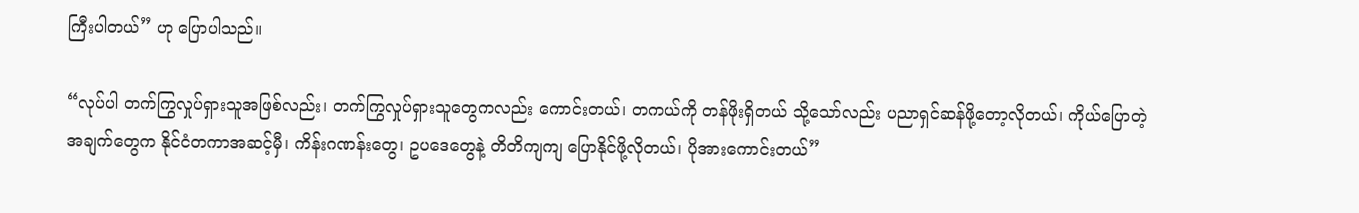ကြီးပါတယ်” ဟု ပြောပါသည်။

“လုပ်ပါ တက်ကြွလှုပ်ရှားသူအဖြစ်လည်း၊ တက်ကြွလှုပ်ရှားသူတွေကလည်း ကောင်းတယ်၊ တကယ်ကို တန်ဖိုးရှိတယ် သို့သော်လည်း ပညာရှင်ဆန်ဖို့တော့လိုတယ်၊ ကိုယ်ပြောတဲ့အချက်တွေက နိုင်ငံတကာအဆင့်မှီ၊ ကိန်းဂဏန်းတွေ၊ ဥပဒေတွေနဲ့ တိတိကျကျ ပြောနိုင်ဖို့လိုတယ်၊ ပိုအားကောင်းတယ်”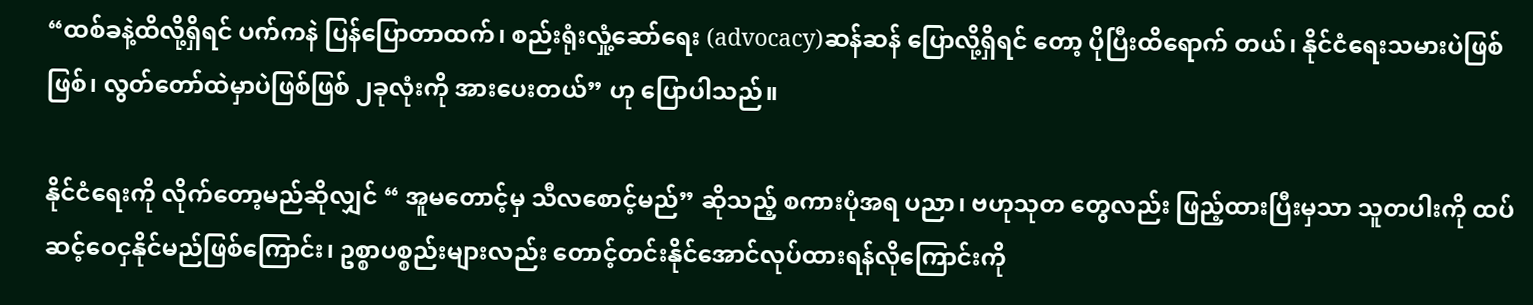“ထစ်ခနဲ့ထိလို့ရှိရင် ပက်ကနဲ ပြန်ပြောတာထက်၊ စည်းရုံးလှုံ့ဆော်ရေး (advocacy)ဆန်ဆန် ပြောလို့ရှိရင် တော့ ပိုပြီးထိရောက် တယ်၊ နိုင်ငံရေးသမားပဲဖြစ်ဖြစ်၊ လွတ်တော်ထဲမှာပဲဖြစ်ဖြစ် ၂ခုလုံးကို အားပေးတယ်” ဟု ပြောပါသည်။

နိုင်ငံရေးကို လိုက်တော့မည်ဆိုလျှင် “ အူမတောင့်မှ သီလစောင့်မည်” ဆိုသည့် စကားပုံအရ ပညာ၊ ဗဟုသုတ တွေလည်း ဖြည့်ထားပြီးမှသာ သူတပါးကို ထပ်ဆင့်ဝေငှနိုင်မည်ဖြစ်ကြောင်း၊ ဥစ္စာပစ္စည်းများလည်း တောင့်တင်းနိုင်အောင်လုပ်ထားရန်လိုကြောင်းကို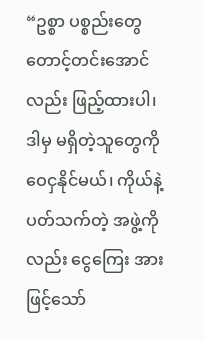“ဥစ္စာ ပစ္စည်းတွေ တောင့်တင်းအောင်လည်း ဖြည့်ထားပါ၊ ဒါမှ မရှိတဲ့သူတွေကို ဝေငှနိုင်မယ်၊ ကိုယ်နဲ့ပတ်သက်တဲ့ အဖွဲ့ကိုလည်း ငွေကြေး အားဖြင့်သော်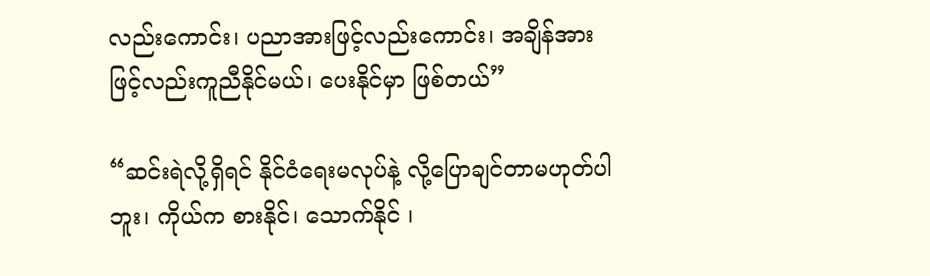လည်းကောင်း၊ ပညာအားဖြင့်လည်းကောင်း၊ အချိန်အားဖြင့်လည်းကူညီနိုင်မယ်၊ ပေးနိုင်မှာ ဖြစ်တယ်”

“ဆင်းရဲလို့ရှိရင် နိုင်ငံရေးမလုပ်နဲ့ လို့ပြောချင်တာမဟုတ်ပါဘူး၊ ကိုယ်က စားနိုင်၊ သောက်နိုင် ၊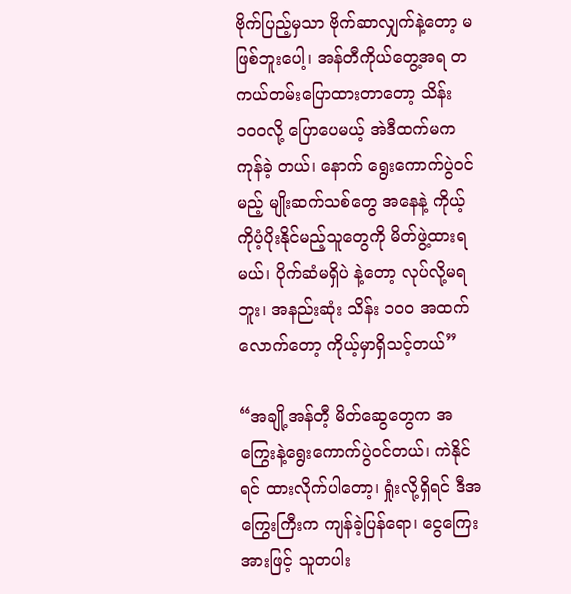ဗိုက်ပြည့်မှသာ ဗိုက်ဆာလျှက်နဲ့တော့ မဖြစ်ဘူးပေါ့၊ အန်တီကိုယ်တွေ့အရ တကယ်တမ်းပြောထားတာတော့ သိန်း၁၀၀လို့ ပြောပေမယ့် အဲဒီထက်မက ကုန်ခဲ့ တယ်၊ နောက် ရွေးကောက်ပွဲဝင်မည့် မျိုးဆက်သစ်တွေ အနေနဲ့ ကိုယ့်ကိုပံ့ပိုးနိုင်မည့်သူတွေကို မိတ်ဖွဲ့ထားရမယ်၊ ပိုက်ဆံမရှိပဲ နဲ့တော့ လုပ်လို့မရဘူး၊ အနည်းဆုံး သိန်း ၁၀၀ အထက်လောက်တော့ ကိုယ့်မှာရှိသင့်တယ်”

“အချို့အန်တီ့ မိတ်ဆွေတွေက အကြွေးနဲ့ရွေးကောက်ပွဲဝင်တယ်၊ ကဲနိုင်ရင် ထားလိုက်ပါတော့၊ ရှုံးလို့ရှိရင် ဒီအကြွေးကြီးက ကျန်ခဲ့ပြန်ရော၊ ငွေကြေးအားဖြင့် သူတပါး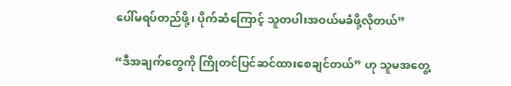ပေါ်မရပ်တည်ဖို့၊ ပိုက်ဆံကြောင့် သူတပါးအဝယ်မခံဖို့လိုတယ်”

“ဒီအချက်တွေကို ကြိုတင်ပြင်ဆင်ထားစေချင်တယ်” ဟု သူမအတွေ့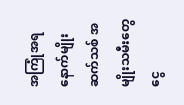အကြုံအရ နောက်မျိုးဆက်သစ် အမျိုးသမီးတွေ ငွေ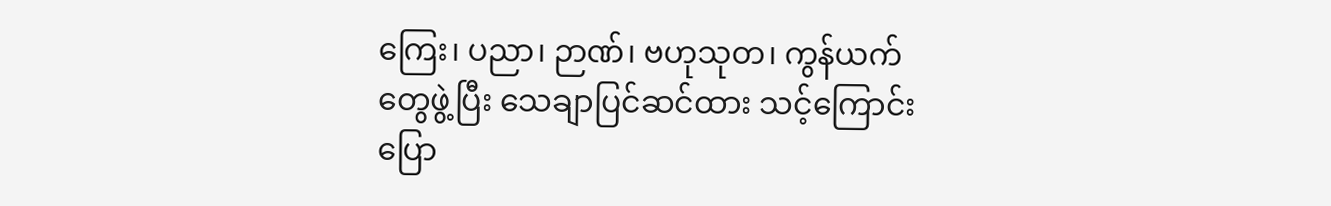ကြေး၊ ပညာ၊ ဉာဏ်၊ ဗဟုသုတ၊ ကွန်ယက်တွေဖွဲ့ပြီး သေချာပြင်ဆင်ထား သင့်ကြောင်းပြော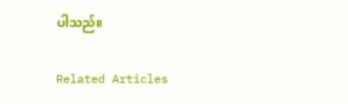ပါသည်။

Related Articles